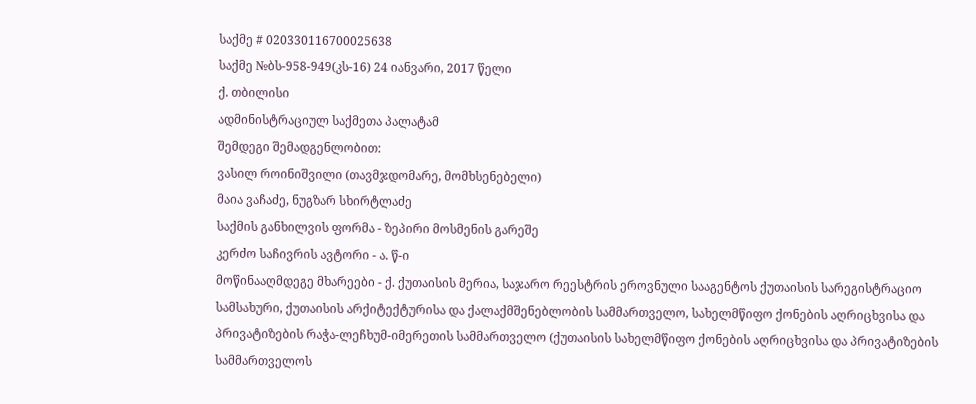საქმე # 020330116700025638
საქმე №ბს-958-949(კს-16) 24 იანვარი, 2017 წელი
ქ. თბილისი
ადმინისტრაციულ საქმეთა პალატამ
შემდეგი შემადგენლობით:
ვასილ როინიშვილი (თავმჯდომარე, მომხსენებელი)
მაია ვაჩაძე, ნუგზარ სხირტლაძე
საქმის განხილვის ფორმა - ზეპირი მოსმენის გარეშე
კერძო საჩივრის ავტორი - ა. წ-ი
მოწინააღმდეგე მხარეები - ქ. ქუთაისის მერია, საჯარო რეესტრის ეროვნული სააგენტოს ქუთაისის სარეგისტრაციო სამსახური, ქუთაისის არქიტექტურისა და ქალაქმშენებლობის სამმართველო, სახელმწიფო ქონების აღრიცხვისა და პრივატიზების რაჭა-ლეჩხუმ-იმერეთის სამმართველო (ქუთაისის სახელმწიფო ქონების აღრიცხვისა და პრივატიზების სამმართველოს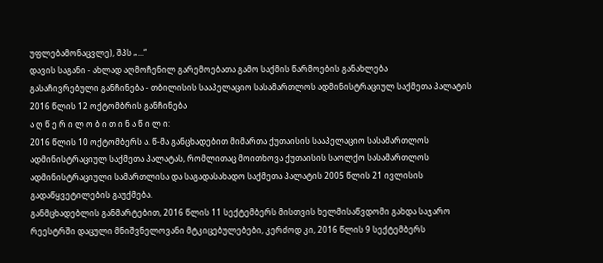უფლებამონაცვლე), შპს „...“
დავის საგანი - ახლად აღმოჩენილ გარემოებათა გამო საქმის წარმოების განახლება
გასაჩივრებული განჩინება - თბილისის სააპელაციო სასამართლოს ადმინისტრაციულ საქმეთა პალატის 2016 წლის 12 ოქტომბრის განჩინება
ა ღ წ ე რ ი ლ ო ბ ი თ ი ნ ა წ ი ლ ი:
2016 წლის 10 ოქტომბერს ა. წ-მა განცხადებით მიმართა ქუთაისის სააპელაციო სასამართლოს ადმინისტრაციულ საქმეთა პალატას, რომლითაც მოითხოვა ქუთაისის საოლქო სასამართლოს ადმინისტრაციული სამართლისა და საგადასახადო საქმეთა პალატის 2005 წლის 21 ივლისის გადაწყვეტილების გაუქმება.
განმცხადებლის განმარტებით, 2016 წლის 11 სექტემბერს მისთვის ხელმისაწვდომი გახდა საჯარო რეესტრში დაცული მნიშვნელოვანი მტკიცებულებები, კერძოდ კი, 2016 წლის 9 სექტემბერს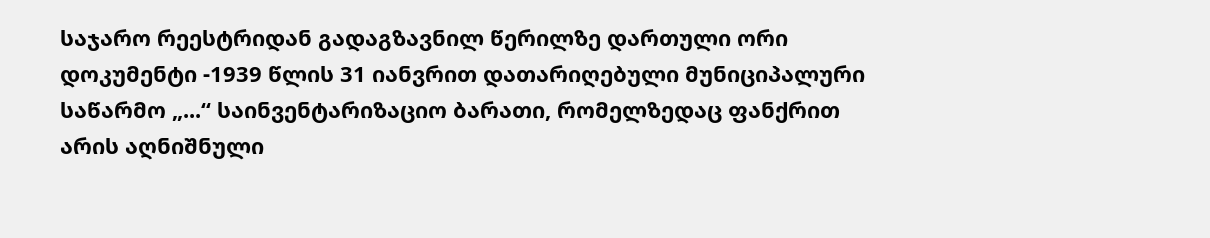საჯარო რეესტრიდან გადაგზავნილ წერილზე დართული ორი დოკუმენტი -1939 წლის 31 იანვრით დათარიღებული მუნიციპალური საწარმო „...“ საინვენტარიზაციო ბარათი, რომელზედაც ფანქრით არის აღნიშნული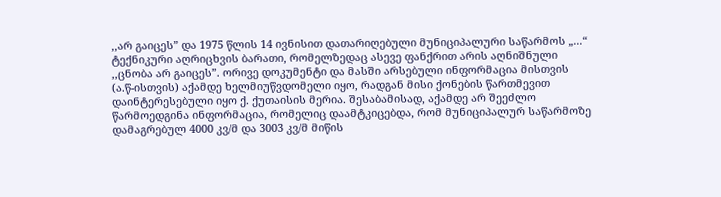,,არ გაიცეს” და 1975 წლის 14 ივნისით დათარიღებული მუნიციპალური საწარმოს „...“ ტექნიკური აღრიცხვის ბარათი, რომელზედაც ასევე ფანქრით არის აღნიშნული ,,ცნობა არ გაიცეს”. ორივე დოკუმენტი და მასში არსებული ინფორმაცია მისთვის (ა.წ-ისთვის) აქამდე ხელმიუწვდომელი იყო, რადგან მისი ქონების წართმევით დაინტერესებული იყო ქ. ქუთაისის მერია. შესაბამისად, აქამდე არ შეეძლო წარმოედგინა ინფორმაცია, რომელიც დაამტკიცებდა, რომ მუნიციპალურ საწარმოზე დამაგრებულ 4000 კვ/მ და 3003 კვ/მ მიწის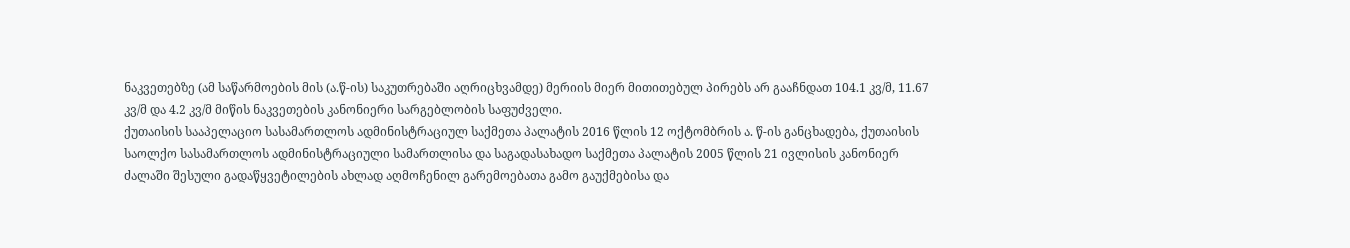ნაკვეთებზე (ამ საწარმოების მის (ა.წ-ის) საკუთრებაში აღრიცხვამდე) მერიის მიერ მითითებულ პირებს არ გააჩნდათ 104.1 კვ/მ, 11.67 კვ/მ და 4.2 კვ/მ მიწის ნაკვეთების კანონიერი სარგებლობის საფუძველი.
ქუთაისის სააპელაციო სასამართლოს ადმინისტრაციულ საქმეთა პალატის 2016 წლის 12 ოქტომბრის ა. წ-ის განცხადება, ქუთაისის საოლქო სასამართლოს ადმინისტრაციული სამართლისა და საგადასახადო საქმეთა პალატის 2005 წლის 21 ივლისის კანონიერ ძალაში შესული გადაწყვეტილების ახლად აღმოჩენილ გარემოებათა გამო გაუქმებისა და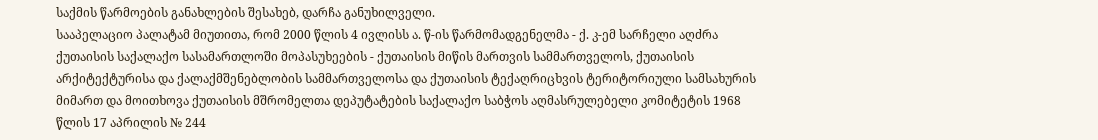საქმის წარმოების განახლების შესახებ, დარჩა განუხილველი.
სააპელაციო პალატამ მიუთითა, რომ 2000 წლის 4 ივლისს ა. წ-ის წარმომადგენელმა - ქ. კ-ემ სარჩელი აღძრა ქუთაისის საქალაქო სასამართლოში მოპასუხეების - ქუთაისის მიწის მართვის სამმართველოს, ქუთაისის არქიტექტურისა და ქალაქმშენებლობის სამმართველოსა და ქუთაისის ტექაღრიცხვის ტერიტორიული სამსახურის მიმართ და მოითხოვა ქუთაისის მშრომელთა დეპუტატების საქალაქო საბჭოს აღმასრულებელი კომიტეტის 1968 წლის 17 აპრილის № 244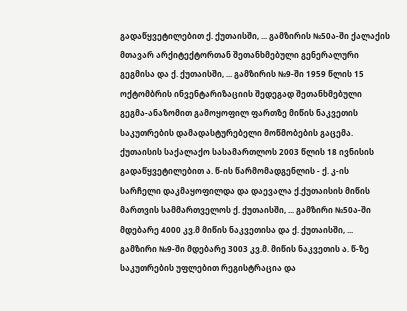გადაწყვეტილებით ქ. ქუთაისში, ... გამზირის №50ა-ში ქალაქის მთავარ არქიტექტორთან შეთანხმებული გენერალური გეგმისა და ქ. ქუთაისში, ... გამზირის №9-ში 1959 წლის 15 ოქტომბრის ინვენტარიზაციის შედეგად შეთანხმებული გეგმა-ანაზომით გამოყოფილ ფართზე მიწის ნაკვეთის საკუთრების დამადასტურებელი მოწმობების გაცემა. ქუთაისის საქალაქო სასამართლოს 2003 წლის 18 ივნისის გადაწყვეტილებით ა. წ-ის წარმომადგენლის - ქ. კ-ის სარჩელი დაკმაყოფილდა და დაევალა ქ.ქუთაისის მიწის მართვის სამმართველოს ქ. ქუთაისში, ... გამზირი №50ა-ში მდებარე 4000 კვ.მ მიწის ნაკვეთისა და ქ. ქუთაისში, ... გამზირი №9-ში მდებარე 3003 კვ.მ. მიწის ნაკვეთის ა. წ-ზე საკუთრების უფლებით რეგისტრაცია და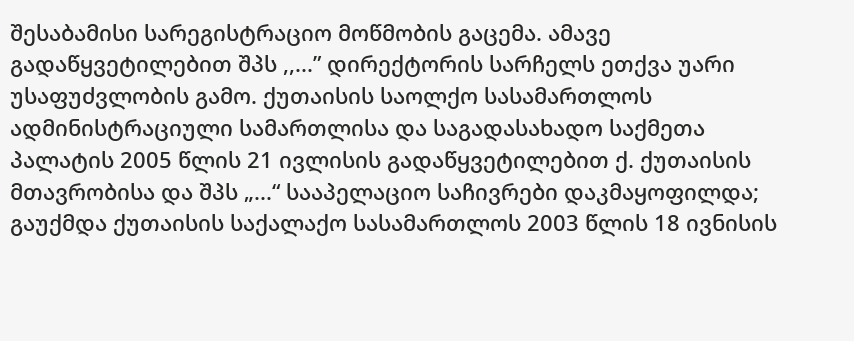შესაბამისი სარეგისტრაციო მოწმობის გაცემა. ამავე გადაწყვეტილებით შპს ,,...” დირექტორის სარჩელს ეთქვა უარი უსაფუძვლობის გამო. ქუთაისის საოლქო სასამართლოს ადმინისტრაციული სამართლისა და საგადასახადო საქმეთა პალატის 2005 წლის 21 ივლისის გადაწყვეტილებით ქ. ქუთაისის მთავრობისა და შპს „...“ სააპელაციო საჩივრები დაკმაყოფილდა; გაუქმდა ქუთაისის საქალაქო სასამართლოს 2003 წლის 18 ივნისის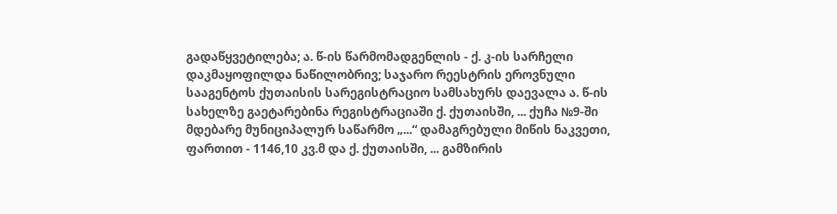გადაწყვეტილება; ა. წ-ის წარმომადგენლის - ქ. კ-ის სარჩელი დაკმაყოფილდა ნაწილობრივ; საჯარო რეესტრის ეროვნული სააგენტოს ქუთაისის სარეგისტრაციო სამსახურს დაევალა ა. წ-ის სახელზე გაეტარებინა რეგისტრაციაში ქ. ქუთაისში, ... ქუჩა №9-ში მდებარე მუნიციპალურ საწარმო „...“ დამაგრებული მიწის ნაკვეთი, ფართით - 1146,10 კვ.მ და ქ. ქუთაისში, ... გამზირის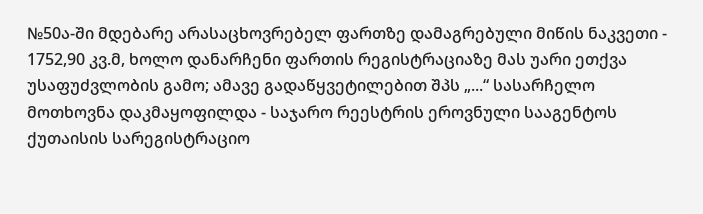№50ა-ში მდებარე არასაცხოვრებელ ფართზე დამაგრებული მიწის ნაკვეთი - 1752,90 კვ.მ, ხოლო დანარჩენი ფართის რეგისტრაციაზე მას უარი ეთქვა უსაფუძვლობის გამო; ამავე გადაწყვეტილებით შპს „...“ სასარჩელო მოთხოვნა დაკმაყოფილდა - საჯარო რეესტრის ეროვნული სააგენტოს ქუთაისის სარეგისტრაციო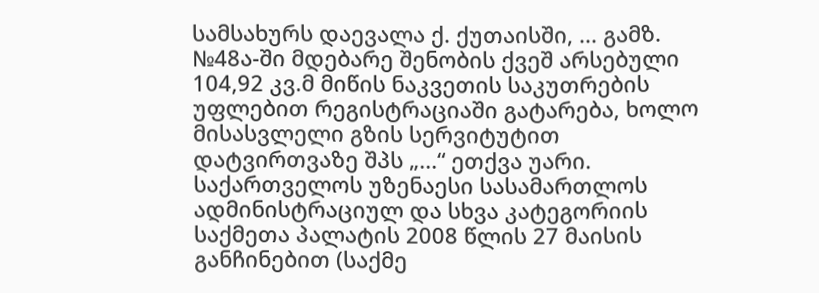სამსახურს დაევალა ქ. ქუთაისში, ... გამზ. №48ა-ში მდებარე შენობის ქვეშ არსებული 104,92 კვ.მ მიწის ნაკვეთის საკუთრების უფლებით რეგისტრაციაში გატარება, ხოლო მისასვლელი გზის სერვიტუტით დატვირთვაზე შპს „...“ ეთქვა უარი.
საქართველოს უზენაესი სასამართლოს ადმინისტრაციულ და სხვა კატეგორიის საქმეთა პალატის 2008 წლის 27 მაისის განჩინებით (საქმე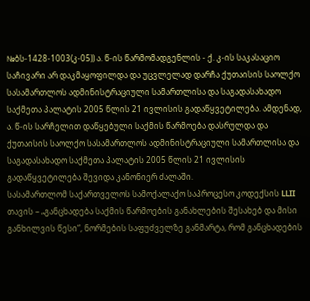№ბს-1428-1003(კ-05)) ა. წ-ის წარმომადგენლის - ქ. კ-ის საკასაციო საჩივარი არ დაკმაყოფილდა და უცვლელად დარჩა ქუთაისის საოლქო სასამართლოს ადმინისტრაციული სამართლისა და საგადასახადო საქმეთა პალატის 2005 წლის 21 ივლისის გადაწყვეტილება. ამდენად, ა. წ-ის სარჩელით დაწყებული საქმის წარმოება დასრულდა და ქუთაისის საოლქო სასამართლოს ადმინისტრაციული სამართლისა და საგადასახადო საქმეთა პალატის 2005 წლის 21 ივლისის გადაწყვეტილება შევიდა კანონიერ ძალაში.
სასამართლომ საქართველოს სამოქალაქო საპროცესო კოდექსის LLII თავის – „განცხადება საქმის წარმოების განახლების შესახებ და მისი განხილვის წესი“, ნორმების საფუძველზე განმარტა, რომ განცხადების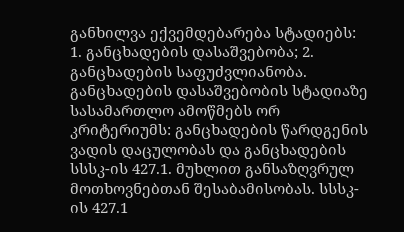განხილვა ექვემდებარება სტადიებს: 1. განცხადების დასაშვებობა; 2. განცხადების საფუძვლიანობა. განცხადების დასაშვებობის სტადიაზე სასამართლო ამოწმებს ორ კრიტერიუმს: განცხადების წარდგენის ვადის დაცულობას და განცხადების სსსკ-ის 427.1. მუხლით განსაზღვრულ მოთხოვნებთან შესაბამისობას. სსსკ-ის 427.1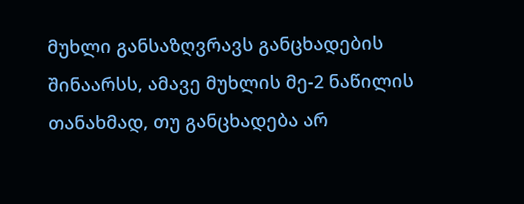მუხლი განსაზღვრავს განცხადების შინაარსს, ამავე მუხლის მე-2 ნაწილის თანახმად, თუ განცხადება არ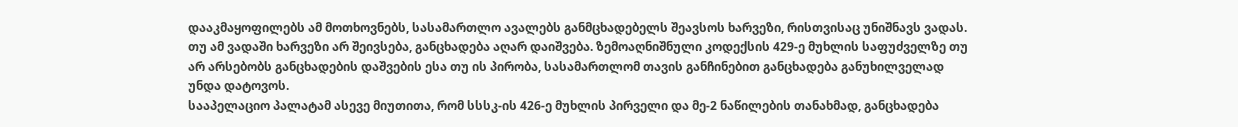დააკმაყოფილებს ამ მოთხოვნებს, სასამართლო ავალებს განმცხადებელს შეავსოს ხარვეზი, რისთვისაც უნიშნავს ვადას. თუ ამ ვადაში ხარვეზი არ შეივსება, განცხადება აღარ დაიშვება. ზემოაღნიშნული კოდექსის 429-ე მუხლის საფუძველზე თუ არ არსებობს განცხადების დაშვების ესა თუ ის პირობა, სასამართლომ თავის განჩინებით განცხადება განუხილველად უნდა დატოვოს.
სააპელაციო პალატამ ასევე მიუთითა, რომ სსსკ-ის 426-ე მუხლის პირველი და მე-2 ნაწილების თანახმად, განცხადება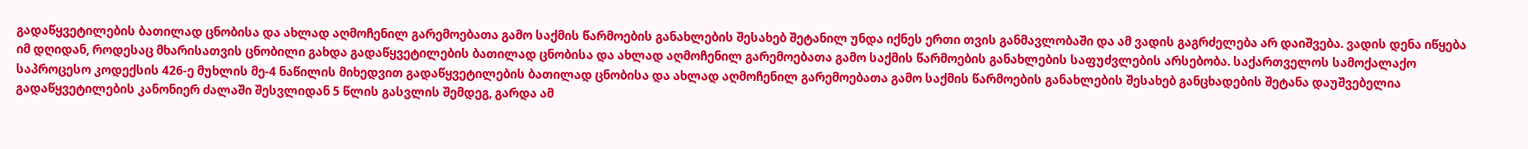გადაწყვეტილების ბათილად ცნობისა და ახლად აღმოჩენილ გარემოებათა გამო საქმის წარმოების განახლების შესახებ შეტანილ უნდა იქნეს ერთი თვის განმავლობაში და ამ ვადის გაგრძელება არ დაიშვება. ვადის დენა იწყება იმ დღიდან, როდესაც მხარისათვის ცნობილი გახდა გადაწყვეტილების ბათილად ცნობისა და ახლად აღმოჩენილ გარემოებათა გამო საქმის წარმოების განახლების საფუძვლების არსებობა. საქართველოს სამოქალაქო საპროცესო კოდექსის 426-ე მუხლის მე-4 ნაწილის მიხედვით გადაწყვეტილების ბათილად ცნობისა და ახლად აღმოჩენილ გარემოებათა გამო საქმის წარმოების განახლების შესახებ განცხადების შეტანა დაუშვებელია გადაწყვეტილების კანონიერ ძალაში შესვლიდან 5 წლის გასვლის შემდეგ, გარდა ამ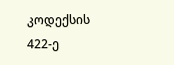კოდექსის 422-ე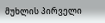მუხლის პირველი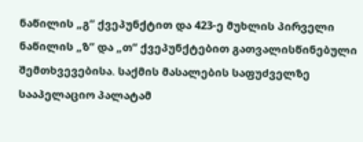ნაწილის „გ“ ქვეპუნქტით და 423-ე მუხლის პირველი ნაწილის „ზ“ და „თ“ ქვეპუნქტებით გათვალისწინებული შემთხვევებისა. საქმის მასალების საფუძველზე სააპელაციო პალატამ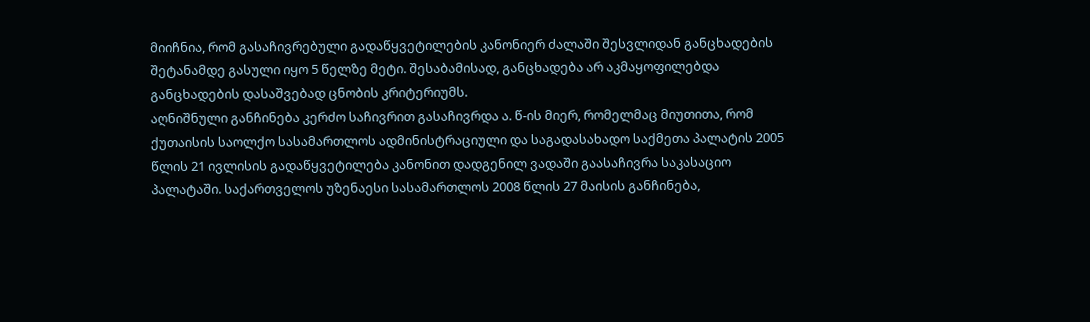მიიჩნია, რომ გასაჩივრებული გადაწყვეტილების კანონიერ ძალაში შესვლიდან განცხადების შეტანამდე გასული იყო 5 წელზე მეტი. შესაბამისად, განცხადება არ აკმაყოფილებდა განცხადების დასაშვებად ცნობის კრიტერიუმს.
აღნიშნული განჩინება კერძო საჩივრით გასაჩივრდა ა. წ-ის მიერ, რომელმაც მიუთითა, რომ ქუთაისის საოლქო სასამართლოს ადმინისტრაციული და საგადასახადო საქმეთა პალატის 2005 წლის 21 ივლისის გადაწყვეტილება კანონით დადგენილ ვადაში გაასაჩივრა საკასაციო პალატაში. საქართველოს უზენაესი სასამართლოს 2008 წლის 27 მაისის განჩინება,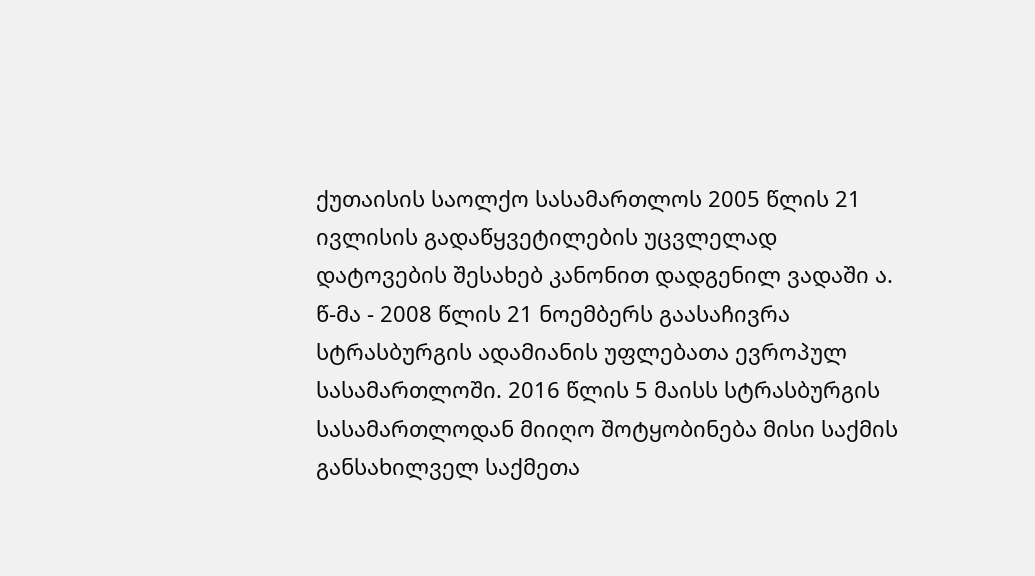ქუთაისის საოლქო სასამართლოს 2005 წლის 21 ივლისის გადაწყვეტილების უცვლელად დატოვების შესახებ კანონით დადგენილ ვადაში ა. წ-მა - 2008 წლის 21 ნოემბერს გაასაჩივრა სტრასბურგის ადამიანის უფლებათა ევროპულ სასამართლოში. 2016 წლის 5 მაისს სტრასბურგის სასამართლოდან მიიღო შოტყობინება მისი საქმის განსახილველ საქმეთა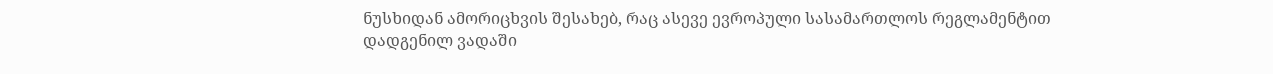ნუსხიდან ამორიცხვის შესახებ, რაც ასევე ევროპული სასამართლოს რეგლამენტით დადგენილ ვადაში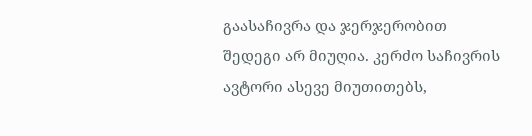გაასაჩივრა და ჯერჯერობით შედეგი არ მიუღია. კერძო საჩივრის ავტორი ასევე მიუთითებს,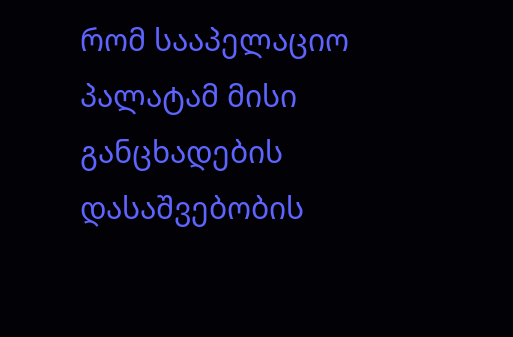რომ სააპელაციო პალატამ მისი განცხადების დასაშვებობის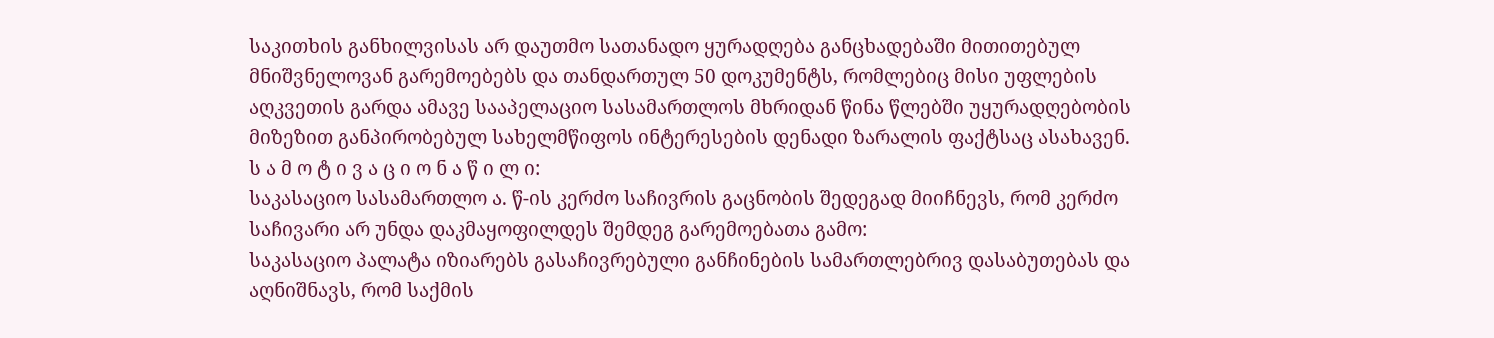საკითხის განხილვისას არ დაუთმო სათანადო ყურადღება განცხადებაში მითითებულ მნიშვნელოვან გარემოებებს და თანდართულ 50 დოკუმენტს, რომლებიც მისი უფლების აღკვეთის გარდა ამავე სააპელაციო სასამართლოს მხრიდან წინა წლებში უყურადღებობის მიზეზით განპირობებულ სახელმწიფოს ინტერესების დენადი ზარალის ფაქტსაც ასახავენ.
ს ა მ ო ტ ი ვ ა ც ი ო ნ ა წ ი ლ ი:
საკასაციო სასამართლო ა. წ-ის კერძო საჩივრის გაცნობის შედეგად მიიჩნევს, რომ კერძო საჩივარი არ უნდა დაკმაყოფილდეს შემდეგ გარემოებათა გამო:
საკასაციო პალატა იზიარებს გასაჩივრებული განჩინების სამართლებრივ დასაბუთებას და აღნიშნავს, რომ საქმის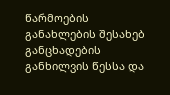წარმოების განახლების შესახებ განცხადების განხილვის წესსა და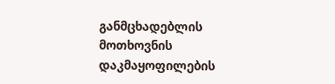განმცხადებლის მოთხოვნის დაკმაყოფილების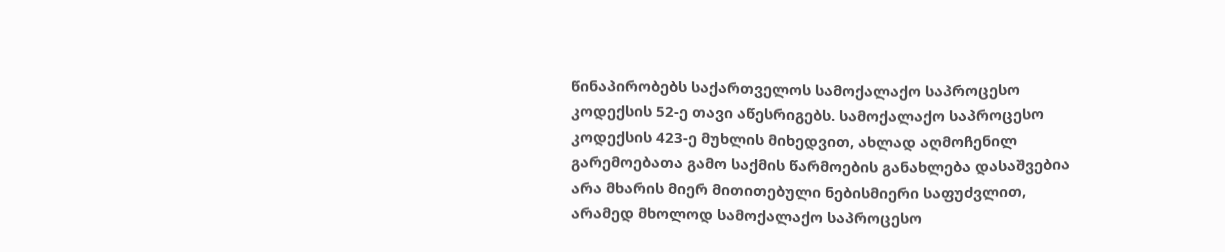წინაპირობებს საქართველოს სამოქალაქო საპროცესო კოდექსის 52-ე თავი აწესრიგებს. სამოქალაქო საპროცესო კოდექსის 423-ე მუხლის მიხედვით, ახლად აღმოჩენილ გარემოებათა გამო საქმის წარმოების განახლება დასაშვებია არა მხარის მიერ მითითებული ნებისმიერი საფუძვლით, არამედ მხოლოდ სამოქალაქო საპროცესო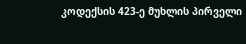კოდექსის 423-ე მუხლის პირველი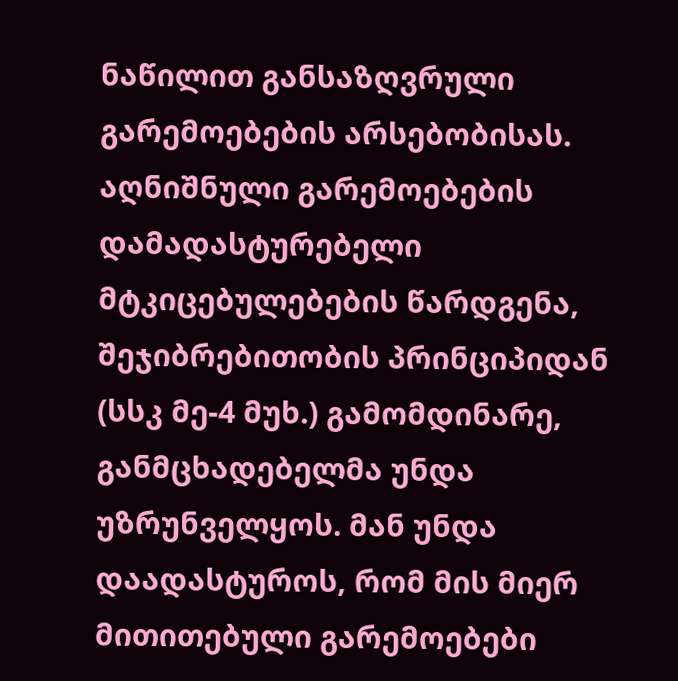ნაწილით განსაზღვრული გარემოებების არსებობისას. აღნიშნული გარემოებების დამადასტურებელი მტკიცებულებების წარდგენა, შეჯიბრებითობის პრინციპიდან (სსკ მე-4 მუხ.) გამომდინარე, განმცხადებელმა უნდა უზრუნველყოს. მან უნდა დაადასტუროს, რომ მის მიერ მითითებული გარემოებები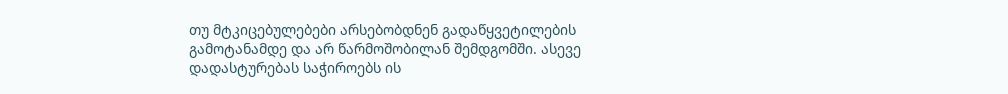თუ მტკიცებულებები არსებობდნენ გადაწყვეტილების გამოტანამდე და არ წარმოშობილან შემდგომში. ასევე დადასტურებას საჭიროებს ის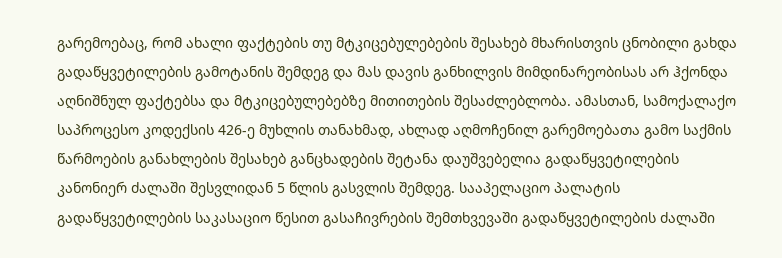გარემოებაც, რომ ახალი ფაქტების თუ მტკიცებულებების შესახებ მხარისთვის ცნობილი გახდა გადაწყვეტილების გამოტანის შემდეგ და მას დავის განხილვის მიმდინარეობისას არ ჰქონდა აღნიშნულ ფაქტებსა და მტკიცებულებებზე მითითების შესაძლებლობა. ამასთან, სამოქალაქო საპროცესო კოდექსის 426-ე მუხლის თანახმად, ახლად აღმოჩენილ გარემოებათა გამო საქმის წარმოების განახლების შესახებ განცხადების შეტანა დაუშვებელია გადაწყვეტილების კანონიერ ძალაში შესვლიდან 5 წლის გასვლის შემდეგ. სააპელაციო პალატის გადაწყვეტილების საკასაციო წესით გასაჩივრების შემთხვევაში გადაწყვეტილების ძალაში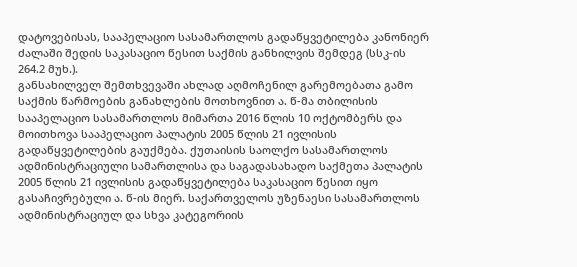დატოვებისას, სააპელაციო სასამართლოს გადაწყვეტილება კანონიერ ძალაში შედის საკასაციო წესით საქმის განხილვის შემდეგ (სსკ-ის 264.2 მუხ.).
განსახილველ შემთხვევაში ახლად აღმოჩენილ გარემოებათა გამო საქმის წარმოების განახლების მოთხოვნით ა. წ-მა თბილისის სააპელაციო სასამართლოს მიმართა 2016 წლის 10 ოქტომბერს და მოითხოვა სააპელაციო პალატის 2005 წლის 21 ივლისის გადაწყვეტილების გაუქმება. ქუთაისის საოლქო სასამართლოს ადმინისტრაციული სამართლისა და საგადასახადო საქმეთა პალატის 2005 წლის 21 ივლისის გადაწყვეტილება საკასაციო წესით იყო გასაჩივრებული ა. წ-ის მიერ. საქართველოს უზენაესი სასამართლოს ადმინისტრაციულ და სხვა კატეგორიის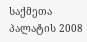საქმეთა პალატის 2008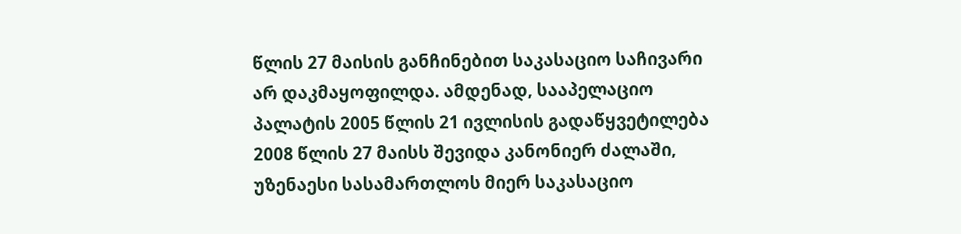წლის 27 მაისის განჩინებით საკასაციო საჩივარი არ დაკმაყოფილდა. ამდენად, სააპელაციო პალატის 2005 წლის 21 ივლისის გადაწყვეტილება 2008 წლის 27 მაისს შევიდა კანონიერ ძალაში, უზენაესი სასამართლოს მიერ საკასაციო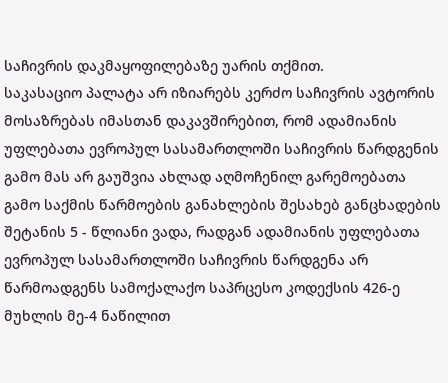საჩივრის დაკმაყოფილებაზე უარის თქმით.
საკასაციო პალატა არ იზიარებს კერძო საჩივრის ავტორის მოსაზრებას იმასთან დაკავშირებით, რომ ადამიანის უფლებათა ევროპულ სასამართლოში საჩივრის წარდგენის გამო მას არ გაუშვია ახლად აღმოჩენილ გარემოებათა გამო საქმის წარმოების განახლების შესახებ განცხადების შეტანის 5 - წლიანი ვადა, რადგან ადამიანის უფლებათა ევროპულ სასამართლოში საჩივრის წარდგენა არ წარმოადგენს სამოქალაქო საპრცესო კოდექსის 426-ე მუხლის მე-4 ნაწილით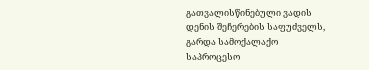გათვალისწინებული ვადის დენის შეჩერების საფუძველს, გარდა სამოქალაქო საპროცესო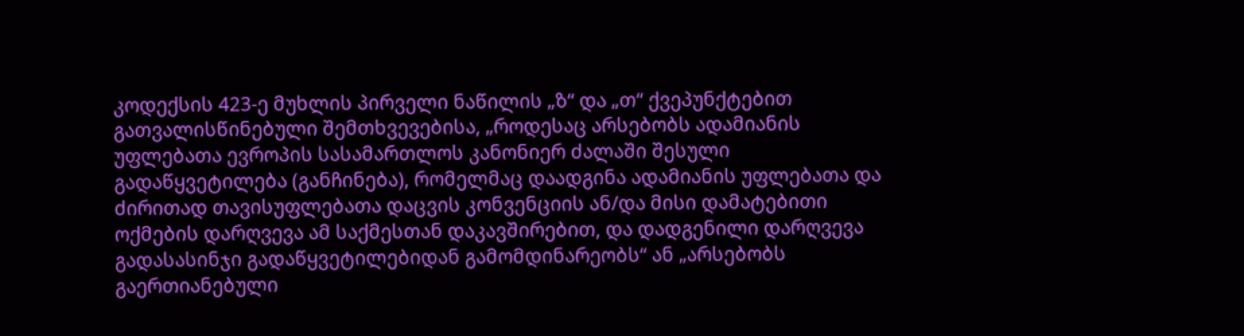კოდექსის 423-ე მუხლის პირველი ნაწილის „ზ“ და „თ“ ქვეპუნქტებით გათვალისწინებული შემთხვევებისა, „როდესაც არსებობს ადამიანის უფლებათა ევროპის სასამართლოს კანონიერ ძალაში შესული გადაწყვეტილება (განჩინება), რომელმაც დაადგინა ადამიანის უფლებათა და ძირითად თავისუფლებათა დაცვის კონვენციის ან/და მისი დამატებითი ოქმების დარღვევა ამ საქმესთან დაკავშირებით, და დადგენილი დარღვევა გადასასინჯი გადაწყვეტილებიდან გამომდინარეობს“ ან „არსებობს გაერთიანებული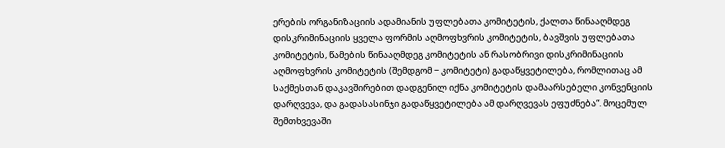ერების ორგანიზაციის ადამიანის უფლებათა კომიტეტის, ქალთა წინააღმდეგ დისკრიმინაციის ყველა ფორმის აღმოფხვრის კომიტეტის, ბავშვის უფლებათა კომიტეტის, წამების წინააღმდეგ კომიტეტის ან რასობრივი დისკრიმინაციის აღმოფხვრის კომიტეტის (შემდგომ − კომიტეტი) გადაწყვეტილება, რომლითაც ამ საქმესთან დაკავშირებით დადგენილ იქნა კომიტეტის დამაარსებელი კონვენციის დარღვევა, და გადასასინჯი გადაწყვეტილება ამ დარღვევას ეფუძნება“. მოცემულ შემთხვევაში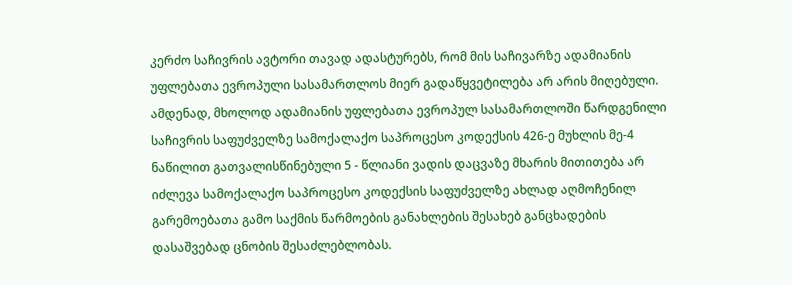კერძო საჩივრის ავტორი თავად ადასტურებს, რომ მის საჩივარზე ადამიანის უფლებათა ევროპული სასამართლოს მიერ გადაწყვეტილება არ არის მიღებული. ამდენად, მხოლოდ ადამიანის უფლებათა ევროპულ სასამართლოში წარდგენილი საჩივრის საფუძველზე სამოქალაქო საპროცესო კოდექსის 426-ე მუხლის მე-4 ნაწილით გათვალისწინებული 5 - წლიანი ვადის დაცვაზე მხარის მითითება არ იძლევა სამოქალაქო საპროცესო კოდექსის საფუძველზე ახლად აღმოჩენილ გარემოებათა გამო საქმის წარმოების განახლების შესახებ განცხადების დასაშვებად ცნობის შესაძლებლობას.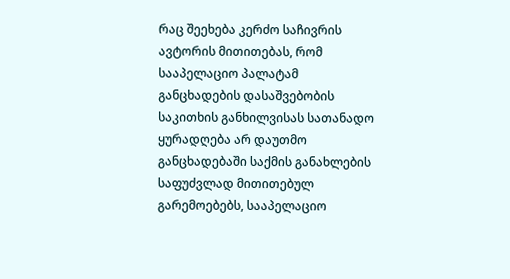რაც შეეხება კერძო საჩივრის ავტორის მითითებას, რომ სააპელაციო პალატამ განცხადების დასაშვებობის საკითხის განხილვისას სათანადო ყურადღება არ დაუთმო განცხადებაში საქმის განახლების საფუძვლად მითითებულ გარემოებებს, სააპელაციო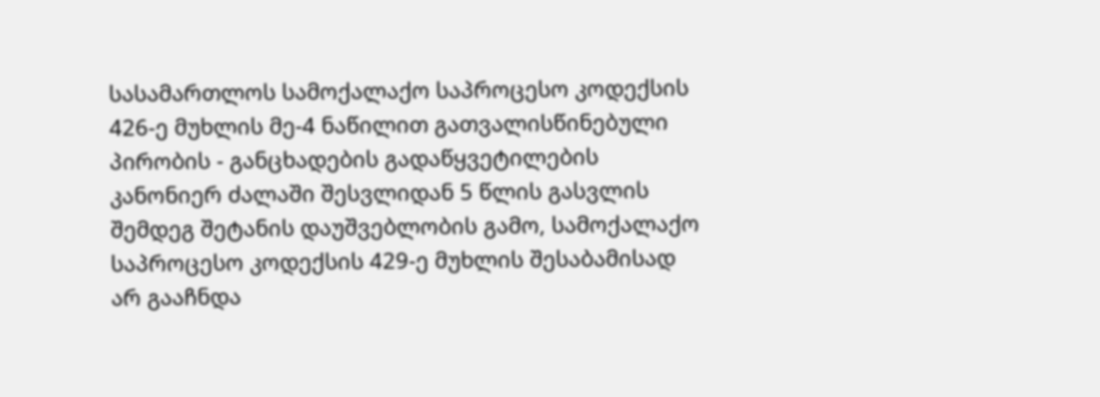სასამართლოს სამოქალაქო საპროცესო კოდექსის 426-ე მუხლის მე-4 ნაწილით გათვალისწინებული პირობის - განცხადების გადაწყვეტილების კანონიერ ძალაში შესვლიდან 5 წლის გასვლის შემდეგ შეტანის დაუშვებლობის გამო, სამოქალაქო საპროცესო კოდექსის 429-ე მუხლის შესაბამისად არ გააჩნდა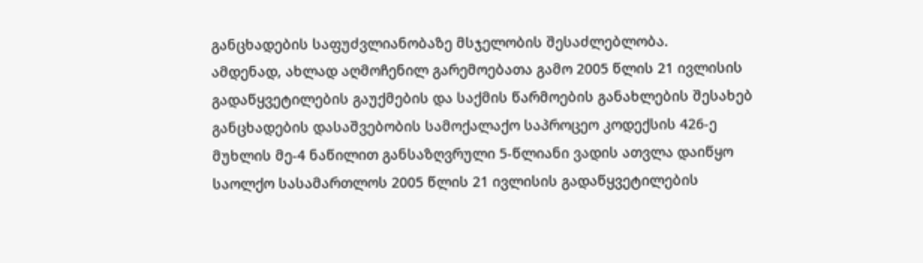განცხადების საფუძვლიანობაზე მსჯელობის შესაძლებლობა.
ამდენად, ახლად აღმოჩენილ გარემოებათა გამო 2005 წლის 21 ივლისის გადაწყვეტილების გაუქმების და საქმის წარმოების განახლების შესახებ განცხადების დასაშვებობის სამოქალაქო საპროცეო კოდექსის 426-ე მუხლის მე-4 ნაწილით განსაზღვრული 5-წლიანი ვადის ათვლა დაიწყო საოლქო სასამართლოს 2005 წლის 21 ივლისის გადაწყვეტილების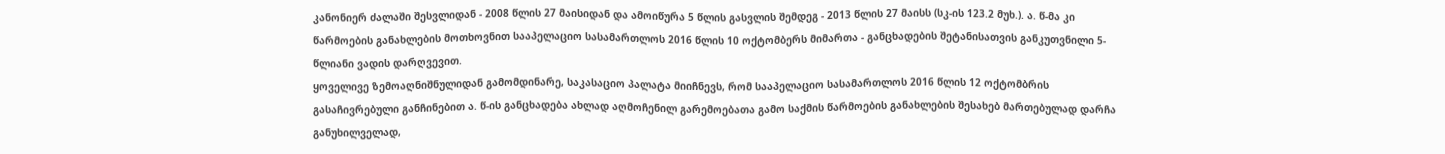კანონიერ ძალაში შესვლიდან - 2008 წლის 27 მაისიდან და ამოიწურა 5 წლის გასვლის შემდეგ - 2013 წლის 27 მაისს (სკ-ის 123.2 მუხ.). ა. წ-მა კი წარმოების განახლების მოთხოვნით სააპელაციო სასამართლოს 2016 წლის 10 ოქტომბერს მიმართა - განცხადების შეტანისათვის განკუთვნილი 5-წლიანი ვადის დარღვევით.
ყოველივე ზემოაღნიშნულიდან გამომდინარე, საკასაციო პალატა მიიჩნევს, რომ სააპელაციო სასამართლოს 2016 წლის 12 ოქტომბრის გასაჩივრებული განჩინებით ა. წ-ის განცხადება ახლად აღმოჩენილ გარემოებათა გამო საქმის წარმოების განახლების შესახებ მართებულად დარჩა განუხილველად,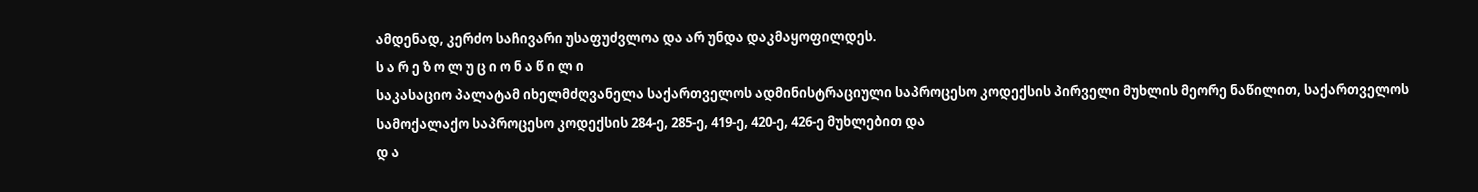ამდენად, კერძო საჩივარი უსაფუძვლოა და არ უნდა დაკმაყოფილდეს.
ს ა რ ე ზ ო ლ უ ც ი ო ნ ა წ ი ლ ი
საკასაციო პალატამ იხელმძღვანელა საქართველოს ადმინისტრაციული საპროცესო კოდექსის პირველი მუხლის მეორე ნაწილით, საქართველოს სამოქალაქო საპროცესო კოდექსის 284-ე, 285-ე, 419-ე, 420-ე, 426-ე მუხლებით და
დ ა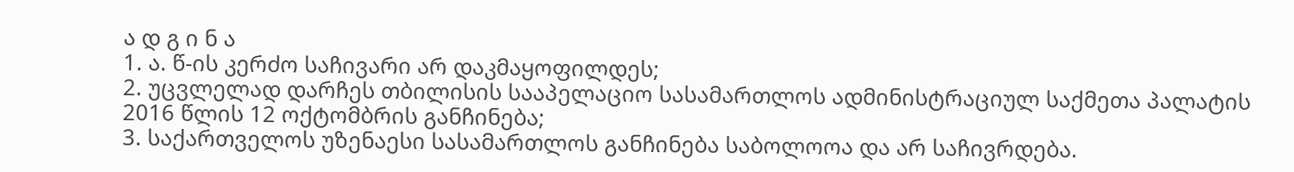ა დ გ ი ნ ა
1. ა. წ-ის კერძო საჩივარი არ დაკმაყოფილდეს;
2. უცვლელად დარჩეს თბილისის სააპელაციო სასამართლოს ადმინისტრაციულ საქმეთა პალატის 2016 წლის 12 ოქტომბრის განჩინება;
3. საქართველოს უზენაესი სასამართლოს განჩინება საბოლოოა და არ საჩივრდება.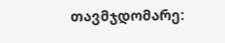თავმჯდომარე: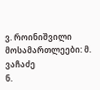ვ. როინიშვილი
მოსამართლეები: მ. ვაჩაძე
ნ.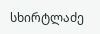სხირტლაძე